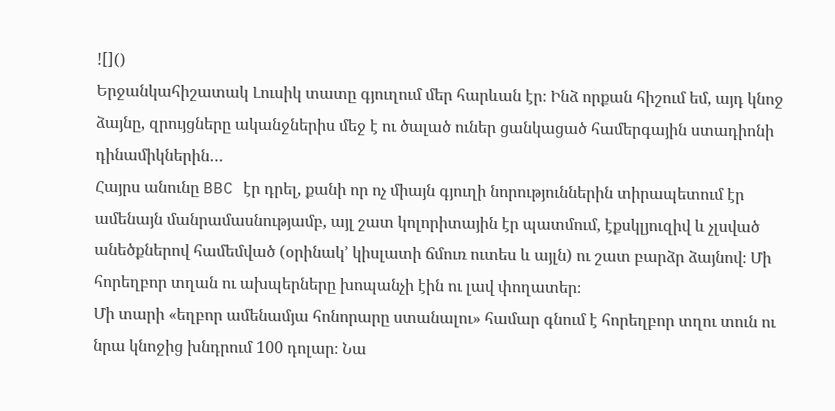![]()
Երջանկահիշատակ Լուսիկ տատը գյուղում մեր հարևան էր։ Ինձ որքան հիշում եմ, այդ կնոջ ձայնը, զրույցները ականջներիս մեջ է ու ծալած ուներ ցանկացած համերգային ստադիոնի դինամիկներին…
Հայրս անունը BBC էր դրել, քանի որ ոչ միայն գյուղի նորություններին տիրապետում էր ամենայն մանրամասնությամբ, այլ շատ կոլորիտային էր պատմում, էքսկլյուզիվ և չլսված անեծքներով համեմված (օրինակ’ կիսլատի ճմուռ ուտես և այլն) ու շատ բարձր ձայնով։ Մի հորեղբոր տղան ու ախպերները խոպանչի էին ու լավ փողատեր։
Մի տարի «եղբոր ամենամյա հոնորարը ստանալու» համար գնում է հորեղբոր տղու տուն ու նրա կնոջից խնդրում 100 դոլար։ Նա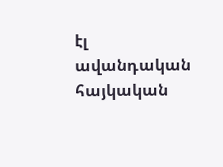էլ ավանդական հայկական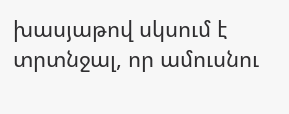խասյաթով սկսում է տրտնջալ, որ ամուսնու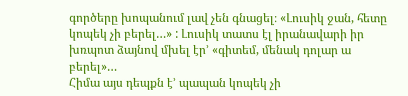գործերը խոպանում լավ չեն գնացել։ «Լուսիկ ջան, հետը կոպեկ չի բերել…» : Լուսիկ տատս էլ իրանավարի իր խռպոտ ձայնով մխել էր’ «գիտեմ, մենակ դոլար ա բերել»…
Հիմա այս դեպքն է’ պապան կոպեկ չի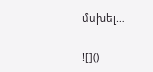մսխել…

![]()